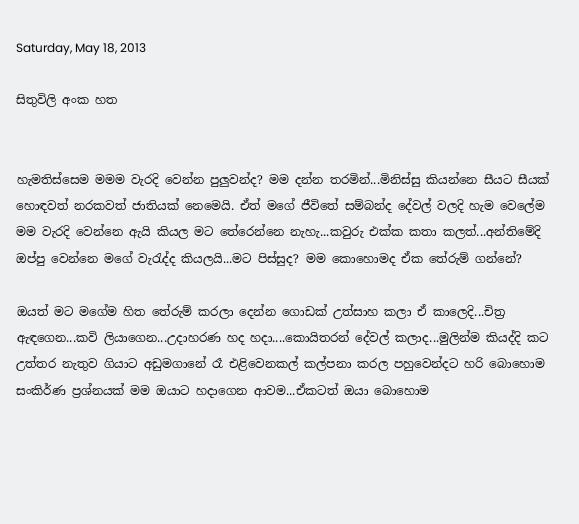Saturday, May 18, 2013

සිතුවිලි අංක හත


හැමතිස්සෙම මමම වැරදි වෙන්න පුලුවන්ද? මම දන්න තරමින්...මිනිස්සු කියන්නෙ සීයට සීයක් හොඳවත් නරකවත් ජාතියක් නෙමෙයි. ඒත් මගේ ජීවිතේ සම්බන්ද දේවල් වලදි හැම වෙලේම මම වැරදි වෙන්නෙ ඇයි කියල මට තේරෙන්නෙ නැහැ...කවුරු එක්ක කතා කලත්...අන්තිමේදි ඔප්පු වෙන්නෙ මගේ වැරැද්ද කියලයි...මට පිස්සුද? මම කොහොමද ඒක තේරුම් ගන්නේ?

ඔයත් මට මගේම හිත තේරුම් කරලා දෙන්න ගොඩක් උත්සාහ කලා ඒ කාලෙදි...චිත්‍ර ඇඳගෙන...කවි ලියාගෙන...උදාහරණ හද හදා....කොයිතරන් දේවල් කලාද...මුලින්ම කියද්දි කට උත්තර නැතුව ගියාට අඩුමගානේ රෑ එළිවෙනකල් කල්පනා කරල පහුවෙන්දට හරි බොහොම සංකිර්ණ ප්‍රශ්නයක් මම ඔයාට හදාගෙන ආවම...ඒකටත් ඔයා බොහොම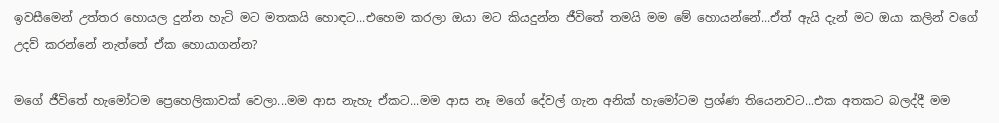ඉවසීමෙන් උත්තර හොයල දුන්න හැටි මට මතකයි හොඳට...එහෙම කරලා ඔයා මට කියදුන්න ජීවිතේ තමයි මම මේ හොයන්නේ...ඒත් ඇයි දැන් මට ඔයා කලින් වගේ උදව් කරන්නේ නැත්තේ ඒක හොයාගන්න?

මගේ ජීවිතේ හැමෝටම ප්‍රෙහෙලිකාවක් වෙලා...මම ආස නැහැ ඒකට...මම ආස නෑ මගේ දේවල් ගැන අනික් හැමෝටම ප්‍රශ්ණ තියෙනවට...එක අතකට බලද්දී මම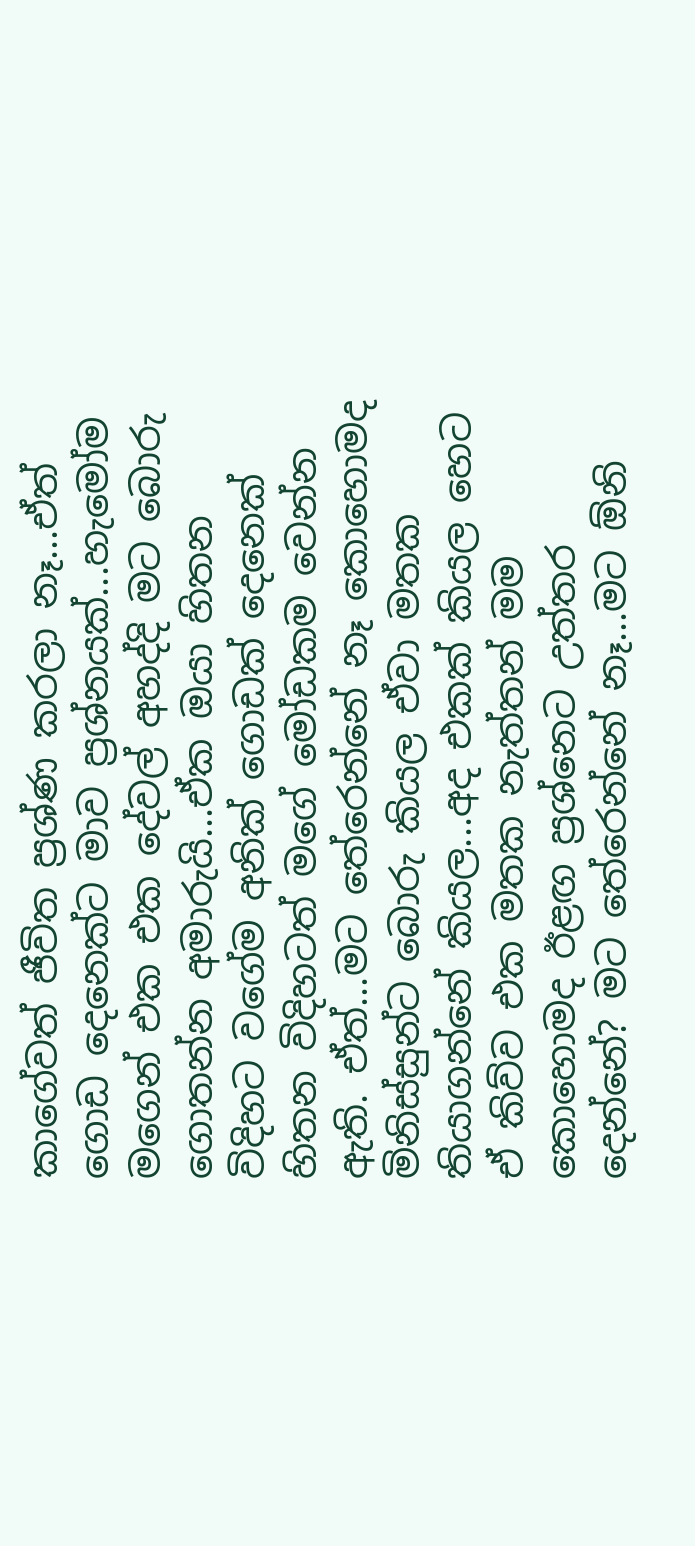කාගේවත් ජීවිත ප්‍රශ්ණ කරලා නෑ...ඒත් ගොඩ දෙනෙක්ට මාව ප්‍රශ්නයක්...හැමෝම මගෙන් එක එක දේවල් අහද්දි මට බොරු ගොතන්න අමාරුයි...ඒක ඔයා හිතන විදිහට වගේම අනික් ගොඩක් දෙනෙක් හිතන විදිහටත් මගේ මෝඩකම වෙන්න ඇති. ඒත්...මට තේරෙන්නේ නෑ කොහොමද මිනිස්සුන්ට බොරු කියල ඒවා මතක තියාගන්නේ කියල...අද එකක් කියල හෙට ඒ කිව්ව එක මතක නැත්තන් මම කොහොමද ඊළඟ ප්‍රශ්නෙට උත්තර දෙන්නේ? මට තේරෙන්නේ නෑ...මට ඕනි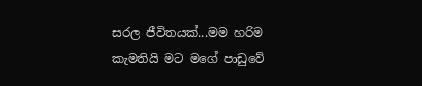සරල ජීවිතයක්...මම හරිම කැමතියි මට මගේ පාඩුවේ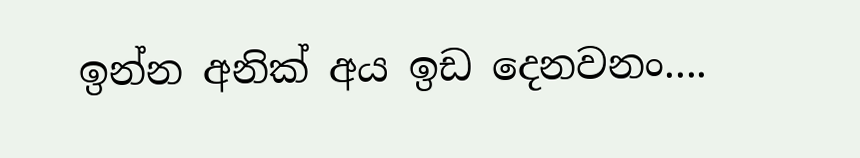ඉන්න අනික් අය ඉඩ දෙනවනං....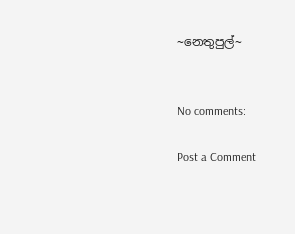~නෙතුපුල්~


No comments:

Post a Comment